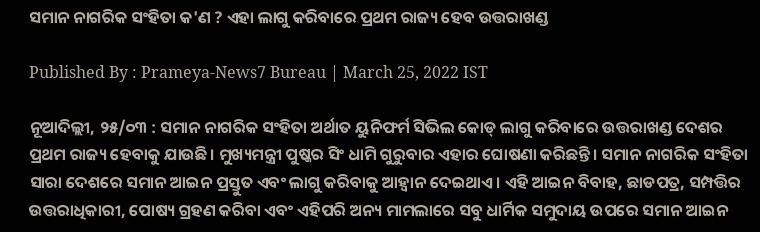ସମାନ ନାଗରିକ ସଂହିତା କ'ଣ ? ଏହା ଲାଗୁ କରିବାରେ ପ୍ରଥମ ରାଜ୍ୟ ହେବ ଉତ୍ତରାଖଣ୍ଡ

Published By : Prameya-News7 Bureau | March 25, 2022 IST

ନୂଆଦିଲ୍ଲୀ, ୨୫/୦୩ : ସମାନ ନାଗରିକ ସଂହିତା ଅର୍ଥାତ ୟୁନିଫର୍ମ ସିଭିଲ କୋଡ୍ ଲାଗୁ କରିବାରେ ଉତ୍ତରାଖଣ୍ଡ ଦେଶର ପ୍ରଥମ ରାଜ୍ୟ ହେବାକୁ ଯାଉଛି। ମୁଖ୍ୟମନ୍ତ୍ରୀ ପୁଷ୍କର ସିଂ ଧାମି ଗୁରୁବାର ଏହାର ଘୋଷଣା କରିଛନ୍ତି। ସମାନ ନାଗରିକ ସଂହିତା ସାରା ଦେଶରେ ସମାନ ଆଇନ ପ୍ରସ୍ତୁତ ଏବଂ ଲାଗୁ କରିବାକୁ ଆହ୍ୱାନ ଦେଇଥାଏ। ଏହି ଆଇନ ବିବାହ, ଛାଡପତ୍ର, ସମ୍ପତ୍ତିର ଉତ୍ତରାଧିକାରୀ, ପୋଷ୍ୟ ଗ୍ରହଣ କରିବା ଏବଂ ଏହିପରି ଅନ୍ୟ ମାମଲାରେ ସବୁ ଧାର୍ମିକ ସମୁଦାୟ ଉପରେ ସମାନ ଆଇନ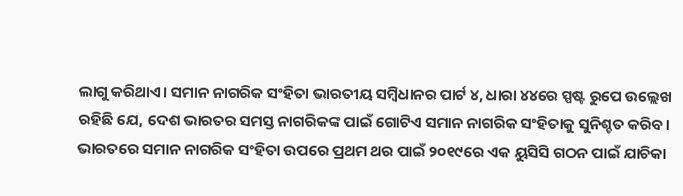ଲାଗୁ କରିଥାଏ। ସମାନ ନାଗରିକ ସଂହିତା ଭାରତୀୟ ସମ୍ୱିଧାନର ପାର୍ଟ ୪, ଧାରା ୪୪ରେ ସ୍ପଷ୍ଟ ରୁପେ ଉଲ୍ଲେଖ ରହିଛି ଯେ, ଦେଶ ଭାରତର ସମସ୍ତ ନାଗରିକଙ୍କ ପାଇଁ ଗୋଟିଏ ସମାନ ନାଗରିକ ସଂହିତାକୁ ସୁନିଶ୍ଚତ କରିବ। ଭାରତରେ ସମାନ ନାଗରିକ ସଂହିତା ଉପରେ ପ୍ରଥମ ଥର ପାଇଁ ୨୦୧୯ରେ ଏକ ୟୁସିସି ଗଠନ ପାଇଁ ଯାଚିକା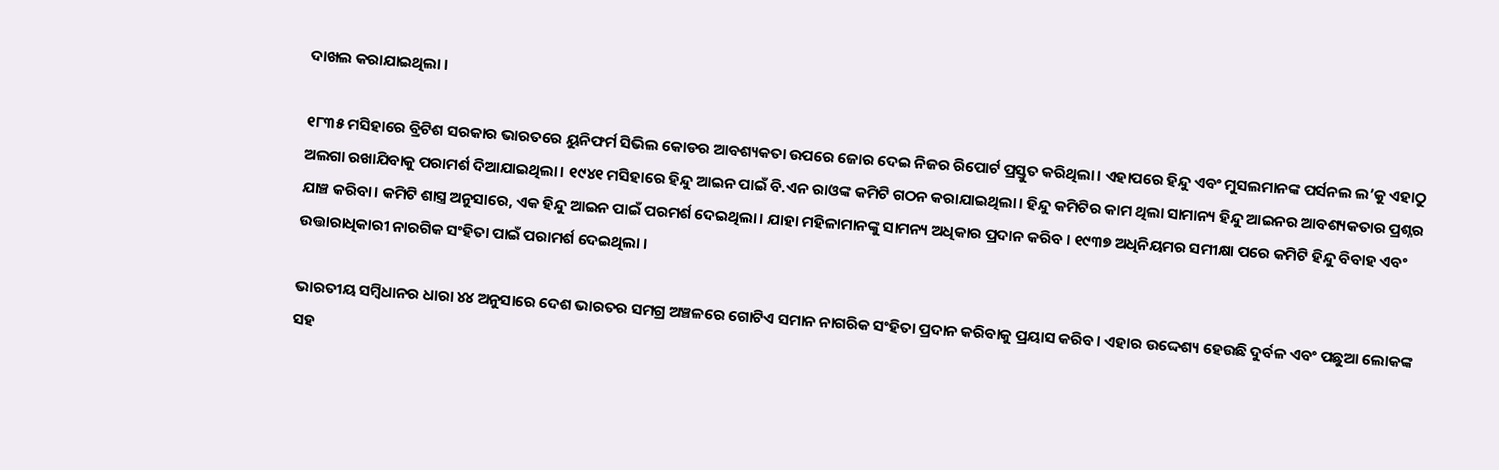ଦାଖଲ କରାଯାଇଥିଲା ।

୧୮୩୫ ମସିହାରେ ବ୍ରିଟିଶ ସରକାର ଭାରତରେ ୟୁନିଫର୍ମ ସିଭିଲ କୋଡର ଆବଶ୍ୟକତା ଉପରେ ଜୋର ଦେଇ ନିଜର ରିପୋର୍ଟ ପ୍ରସ୍ତୁତ କରିଥିଲା। ଏହାପରେ ହିନ୍ଦୁ ଏବଂ ମୁସଲମାନଙ୍କ ପର୍ସନଲ ଲ’କୁ ଏହାଠୁ ଅଲଗା ରଖାଯିବାକୁ ପରାମର୍ଶ ଦିଆଯାଇଥିଲା। ୧୯୪୧ ମସିହାରେ ହିନ୍ଦୁ ଆଇନ ପାଇଁ ବି.ଏନ ରାଓଙ୍କ କମିଟି ଗଠନ କରାଯାଇଥିଲା। ହିନ୍ଦୁ କମିଟିର କାମ ଥିଲା ସାମାନ୍ୟ ହିନ୍ଦୁ ଆଇନର ଆବଶ୍ୟକତାର ପ୍ରଶ୍ନର ଯାଞ୍ଚ କରିବା। କମିଟି ଶାସ୍ତ୍ର ଅନୁସାରେ, ଏକ ହିନ୍ଦୁ ଆଇନ ପାଇଁ ପରମର୍ଶ ଦେଇଥିଲା। ଯାହା ମହିଳାମାନଙ୍କୁ ସାମନ୍ୟ ଅଧିକାର ପ୍ରଦାନ କରିବ । ୧୯୩୭ ଅଧିନିୟମର ସମୀକ୍ଷା ପରେ କମିଟି ହିନ୍ଦୁ ବିବାହ ଏବଂ ଉତ୍ତାରାଧିକାରୀ ନାରଗିକ ସଂହିତା ପାଇଁ ପରାମର୍ଶ ଦେଇଥିଲା ।

ଭାରତୀୟ ସମ୍ୱିଧାନର ଧାରା ୪୪ ଅନୁସାରେ ଦେଶ ଭାରତର ସମଗ୍ର ଅଞ୍ଚଳରେ ଗୋଟିଏ ସମାନ ନାଗରିକ ସଂହିତା ପ୍ରଦାନ କରିବାକୁ ପ୍ରୟାସ କରିବ। ଏହାର ଉଦ୍ଦେଶ୍ୟ ହେଉଛି ଦୁର୍ବଳ ଏବଂ ପଛୁଆ ଲୋକଙ୍କ ସହ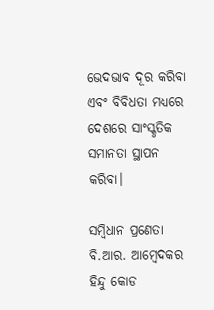ଭେଦଭାବ ଦୂର କରିବା ଏବଂ ବିବିଧତା ମଧ୍ୟରେ ଦେଶରେ ସାଂସ୍କୃତିକ ସମାନତା ସ୍ଥାପନ କରିବା।

ସମ୍ୱିଧାନ ପ୍ରଣେତା ବି.ଆର. ଆମ୍ୱେଦକର ହିନ୍ଦୁ କୋଡ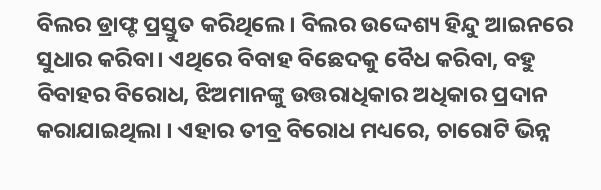ବିଲର ଡ୍ରାଫ୍ଟ ପ୍ରସ୍ତୁତ କରିଥିଲେ। ବିଲର ଉଦ୍ଦେଶ୍ୟ ହିନ୍ଦୁ ଆଇନରେ ସୁଧାର କରିବା। ଏଥିରେ ବିବାହ ବିଛେଦକୁ ବୈଧ କରିବା, ବହୁ ବିବାହର ବିରୋଧ, ଝିଅମାନଙ୍କୁ ଉତ୍ତରାଧିକାର ଅଧିକାର ପ୍ରଦାନ କରାଯାଇଥିଲା । ଏହାର ତୀବ୍ର ବିରୋଧ ମଧ୍ୟରେ, ଚାରୋଟି ଭିନ୍ନ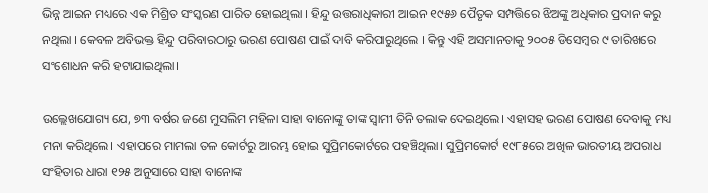ଭିନ୍ନ ଆଇନ ମଧ୍ୟରେ ଏକ ମିଶ୍ରିତ ସଂସ୍କରଣ ପାରିତ ହୋଇଥିଲା । ହିନ୍ଦୁ ଉତ୍ତରାଧିକାରୀ ଆଇନ ୧୯୫୬ ପୈତୃକ ସମ୍ପତ୍ତିରେ ଝିଅଙ୍କୁ ଅଧିକାର ପ୍ରଦାନ କରୁ ନଥିଲା । କେବଳ ଅବିଭକ୍ତ ହିନ୍ଦୁ ପରିବାରଠାରୁ ଭରଣ ପୋଷଣ ପାଇଁ ଦାବି କରିପାରୁଥିଲେ । କିନ୍ତୁ ଏହି ଅସମାନତାକୁ ୨୦୦୫ ଡିସେମ୍ୱର ୯ ତାରିଖରେ ସଂଶୋଧନ କରି ହଟାଯାଇଥିଲା।

ଉଲ୍ଲେଖଯୋଗ୍ୟ ଯେ, ୭୩ ବର୍ଷର ଜଣେ ମୁସଲିମ ମହିଳା ସାହା ବାନୋଙ୍କୁ ତାଙ୍କ ସ୍ୱାମୀ ତିନି ତଲାକ ଦେଇଥିଲେ। ଏହାସହ ଭରଣ ପୋଷଣ ଦେବାକୁ ମଧ୍ୟ ମନା କରିଥିଲେ। ଏହାପରେ ମାମଲା ତଳ କୋର୍ଟରୁ ଆରମ୍ଭ ହୋଇ ସୁପ୍ରିମକୋର୍ଟରେ ପହଞ୍ଚିଥିଲା। ସୁପ୍ରିମକୋର୍ଟ ୧୯୮୫ରେ ଅଖିଳ ଭାରତୀୟ ଅପରାଧ ସଂହିତାର ଧାରା ୧୨୫ ଅନୁସାରେ ସାହା ବାନୋଙ୍କ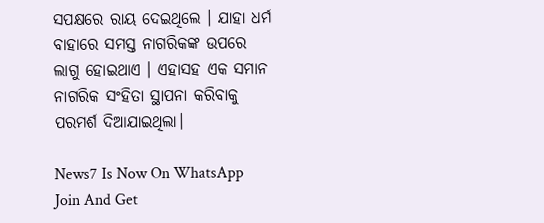ସପକ୍ଷରେ ରାୟ ଦେଇଥିଲେ । ଯାହା ଧର୍ମ ବାହାରେ ସମସ୍ତ ନାଗରିକଙ୍କ ଉପରେ ଲାଗୁ ହୋଇଥାଏ । ଏହାସହ ଏକ ସମାନ ନାଗରିକ ସଂହିତା ସ୍ଥାପନା କରିବାକୁ ପରମର୍ଶ ଦିଆଯାଇଥିଲା।

News7 Is Now On WhatsApp Join And Get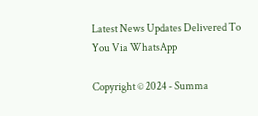Latest News Updates Delivered To You Via WhatsApp

Copyright © 2024 - Summa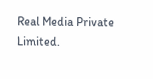Real Media Private Limited.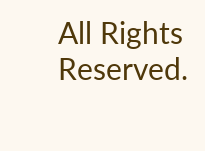All Rights Reserved.